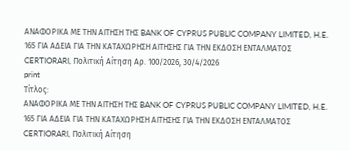ΑΝΑΦΟΡΙΚΑ ΜΕ ΤΗΝ ΑΙΤΗΣΗ ΤΗΣ BANK OF CYPRUS PUBLIC COMPANY LIMITED, H.E. 165 ΓΙΑ ΑΔΕΙΑ ΓΙΑ ΤΗΝ ΚΑΤΑΧΩΡΗΣΗ ΑΙΤΗΣΗΣ ΓΙΑ ΤΗΝ ΕΚΔΟΣΗ ΕΝΤΑΛΜΑΤΟΣ CERTIORARI, Πολιτική Αίτηση Αρ. 100/2026, 30/4/2026
print
Τίτλος:
ΑΝΑΦΟΡΙΚΑ ΜΕ ΤΗΝ ΑΙΤΗΣΗ ΤΗΣ BANK OF CYPRUS PUBLIC COMPANY LIMITED, H.E. 165 ΓΙΑ ΑΔΕΙΑ ΓΙΑ ΤΗΝ ΚΑΤΑΧΩΡΗΣΗ ΑΙΤΗΣΗΣ ΓΙΑ ΤΗΝ ΕΚΔΟΣΗ ΕΝΤΑΛΜΑΤΟΣ CERTIORARI, Πολιτική Αίτηση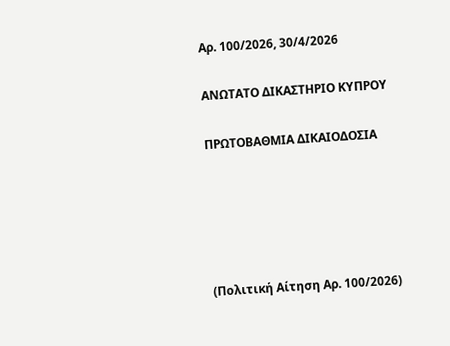Αρ. 100/2026, 30/4/2026

ΑΝΩΤΑΤΟ ΔΙΚΑΣΤΗΡΙΟ ΚΥΠΡΟΥ

ΠΡΩΤΟΒΑΘΜΙΑ ΔΙΚΑΙΟΔΟΣΙΑ





(Πολιτική Αίτηση Αρ. 100/2026)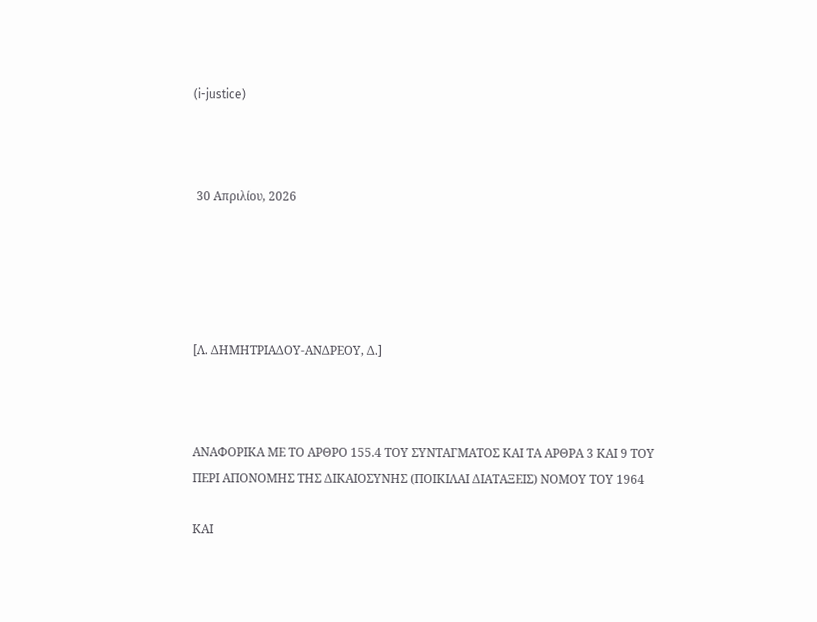(i-justice)



 30 Απριλίου, 2026





[Λ. ΔΗΜΗΤΡΙΑΔΟΥ-ΑΝΔΡΕΟΥ, Δ.]



ΑΝΑΦΟΡΙΚΑ ΜΕ ΤΟ ΑΡΘΡΟ 155.4 ΤΟΥ ΣΥΝΤΑΓΜΑΤΟΣ ΚΑΙ ΤΑ ΑΡΘΡΑ 3 ΚΑΙ 9 ΤΟΥ ΠΕΡΙ ΑΠΟΝΟΜΗΣ ΤΗΣ ΔΙΚΑΙΟΣΥΝΗΣ (ΠΟΙΚΙΛΑΙ ΔΙΑΤΑΞΕΙΣ) ΝΟΜΟΥ ΤΟΥ 1964

ΚΑΙ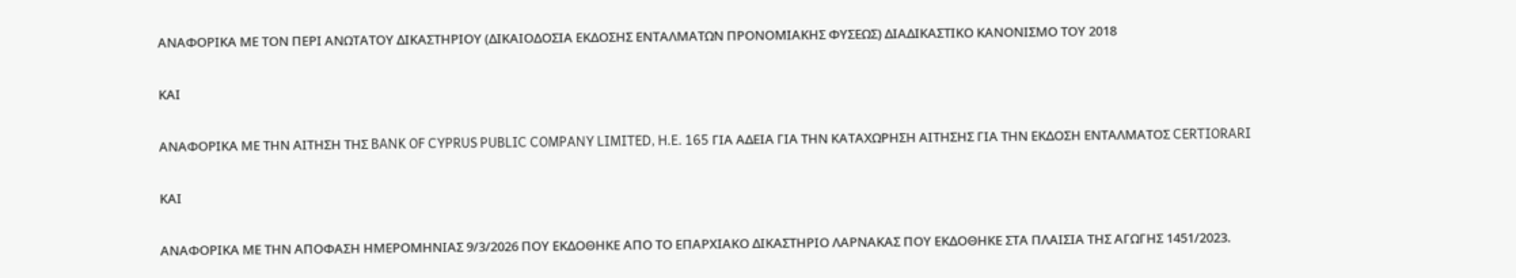AΝΑΦΟΡΙΚΑ ΜΕ ΤΟΝ ΠΕΡΙ ΑΝΩΤΑΤΟΥ ΔΙΚΑΣΤΗΡΙΟΥ (ΔΙΚΑΙΟΔΟΣΙΑ ΕΚΔΟΣΗΣ ΕΝΤΑΛΜΑΤΩΝ ΠΡΟΝΟΜΙΑΚΗΣ ΦΥΣΕΩΣ) ΔΙΑΔΙΚΑΣΤΙΚΟ ΚΑΝΟΝΙΣΜΟ ΤΟΥ 2018

ΚΑΙ

ΑΝΑΦΟΡΙΚΑ ΜΕ ΤΗΝ ΑΙΤΗΣΗ ΤΗΣ BANK OF CYPRUS PUBLIC COMPANY LIMITED, H.E. 165 ΓΙΑ ΑΔΕΙΑ ΓΙΑ ΤΗΝ ΚΑΤΑΧΩΡΗΣΗ ΑΙΤΗΣΗΣ ΓΙΑ ΤΗΝ ΕΚΔΟΣΗ ΕΝΤΑΛΜΑΤΟΣ CERTIORARI

ΚΑΙ

ΑΝΑΦΟΡΙΚΑ ΜΕ ΤΗΝ ΑΠΟΦΑΣΗ ΗΜΕΡΟΜΗΝΙΑΣ 9/3/2026 ΠΟΥ ΕΚΔΟΘΗΚΕ ΑΠΟ ΤΟ ΕΠΑΡΧΙΑΚΟ ΔΙΚΑΣΤΗΡΙΟ ΛΑΡΝΑΚΑΣ ΠΟΥ ΕΚΔΟΘΗΚΕ ΣΤΑ ΠΛΑΙΣΙΑ ΤΗΣ ΑΓΩΓΗΣ 1451/2023.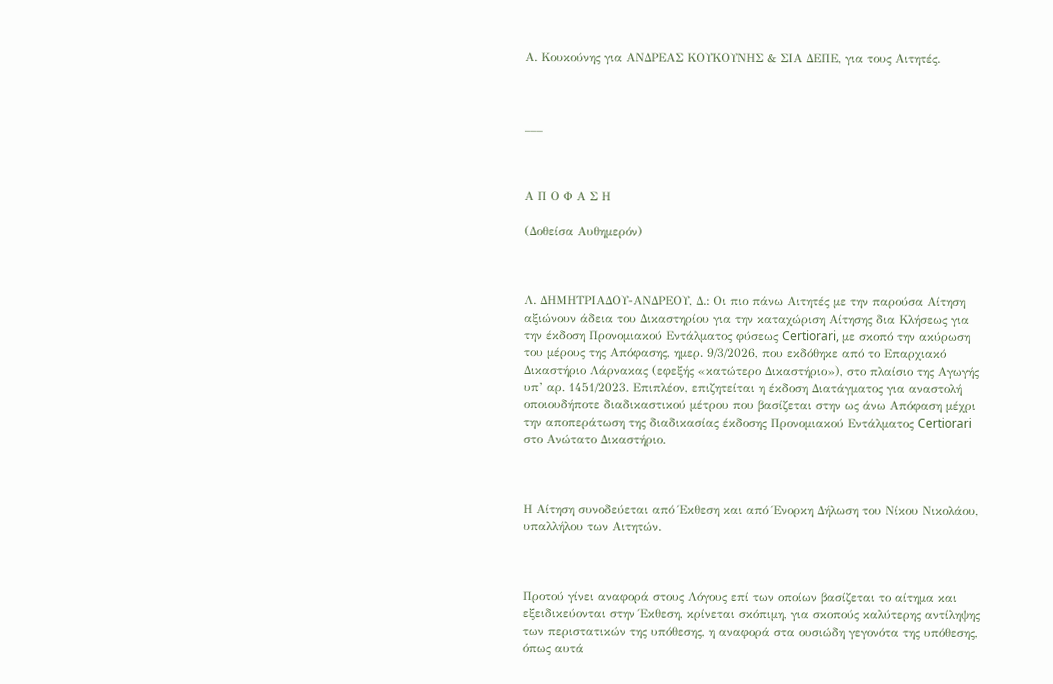Α. Κουκούνης για ΑΝΔΡΕΑΣ ΚΟΥΚΟΥΝΗΣ & ΣΙΑ ΔΕΠΕ, για τους Αιτητές.



___



Α Π Ο Φ Α Σ Η

(Δοθείσα Αυθημερόν)



Λ. ΔΗΜΗΤΡΙΑΔΟΥ-ΑΝΔΡΕΟΥ, Δ.: Οι πιο πάνω Αιτητές με την παρούσα Αίτηση αξιώνουν άδεια του Δικαστηρίου για την καταχώριση Αίτησης δια Κλήσεως για την έκδοση Προνομιακού Εντάλματος φύσεως Certiorari, με σκοπό την ακύρωση του μέρους της Απόφασης, ημερ. 9/3/2026, που εκδόθηκε από το Επαρχιακό Δικαστήριο Λάρνακας (εφεξής «κατώτερο Δικαστήριο»), στο πλαίσιο της Αγωγής υπ’ αρ. 1451/2023. Επιπλέον, επιζητείται η έκδοση Διατάγματος για αναστολή οποιουδήποτε διαδικαστικού μέτρου που βασίζεται στην ως άνω Απόφαση μέχρι την αποπεράτωση της διαδικασίας έκδοσης Προνομιακού Εντάλματος Certiorari στο Ανώτατο Δικαστήριο.



Η Αίτηση συνοδεύεται από Έκθεση και από Ένορκη Δήλωση του Νίκου Νικολάου, υπαλλήλου των Αιτητών.



Προτού γίνει αναφορά στους Λόγους επί των οποίων βασίζεται το αίτημα και εξειδικεύονται στην Έκθεση, κρίνεται σκόπιμη, για σκοπούς καλύτερης αντίληψης των περιστατικών της υπόθεσης, η αναφορά στα ουσιώδη γεγονότα της υπόθεσης, όπως αυτά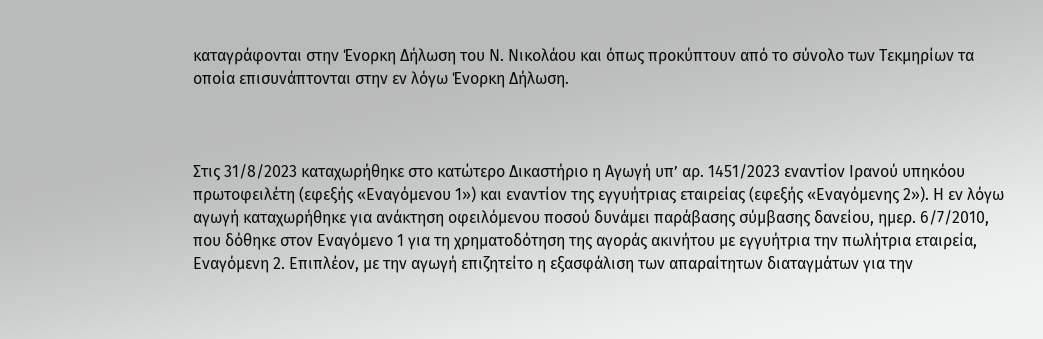καταγράφονται στην Ένορκη Δήλωση του Ν. Νικολάου και όπως προκύπτουν από το σύνολο των Τεκμηρίων τα οποία επισυνάπτονται στην εν λόγω Ένορκη Δήλωση.



Στις 31/8/2023 καταχωρήθηκε στο κατώτερο Δικαστήριο η Αγωγή υπ’ αρ. 1451/2023 εναντίον Ιρανού υπηκόου πρωτοφειλέτη (εφεξής «Εναγόμενου 1») και εναντίον της εγγυήτριας εταιρείας (εφεξής «Εναγόμενης 2»). Η εν λόγω αγωγή καταχωρήθηκε για ανάκτηση οφειλόμενου ποσού δυνάμει παράβασης σύμβασης δανείου, ημερ. 6/7/2010, που δόθηκε στον Εναγόμενο 1 για τη χρηματοδότηση της αγοράς ακινήτου με εγγυήτρια την πωλήτρια εταιρεία, Εναγόμενη 2. Επιπλέον, με την αγωγή επιζητείτο η εξασφάλιση των απαραίτητων διαταγμάτων για την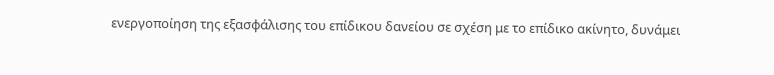ενεργοποίηση της εξασφάλισης του επίδικου δανείου σε σχέση με το επίδικο ακίνητο, δυνάμει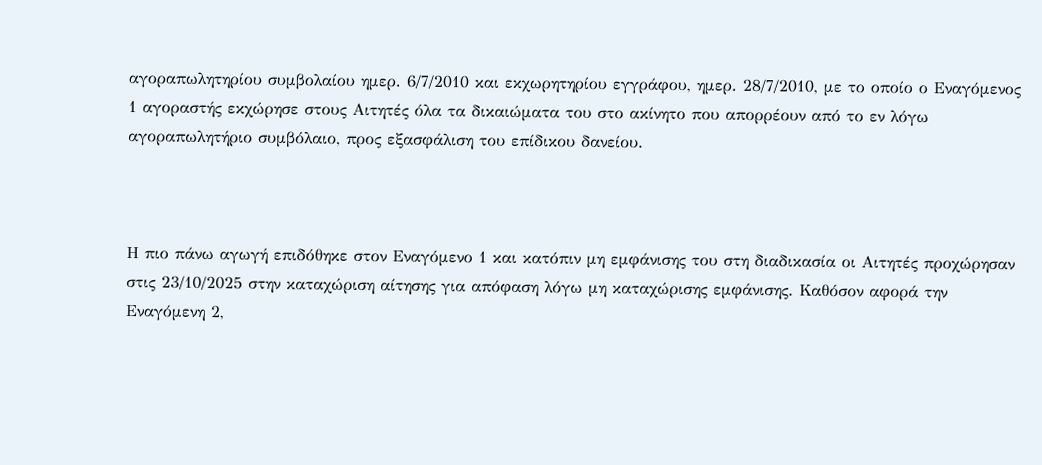αγοραπωλητηρίου συμβολαίου ημερ. 6/7/2010 και εκχωρητηρίου εγγράφου, ημερ. 28/7/2010, με το οποίο ο Εναγόμενος 1 αγοραστής εκχώρησε στους Αιτητές όλα τα δικαιώματα του στο ακίνητο που απορρέουν από το εν λόγω αγοραπωλητήριο συμβόλαιο, προς εξασφάλιση του επίδικου δανείου.



Η πιο πάνω αγωγή επιδόθηκε στον Εναγόμενο 1 και κατόπιν μη εμφάνισης του στη διαδικασία οι Αιτητές προχώρησαν στις 23/10/2025 στην καταχώριση αίτησης για απόφαση λόγω μη καταχώρισης εμφάνισης. Καθόσον αφορά την Εναγόμενη 2,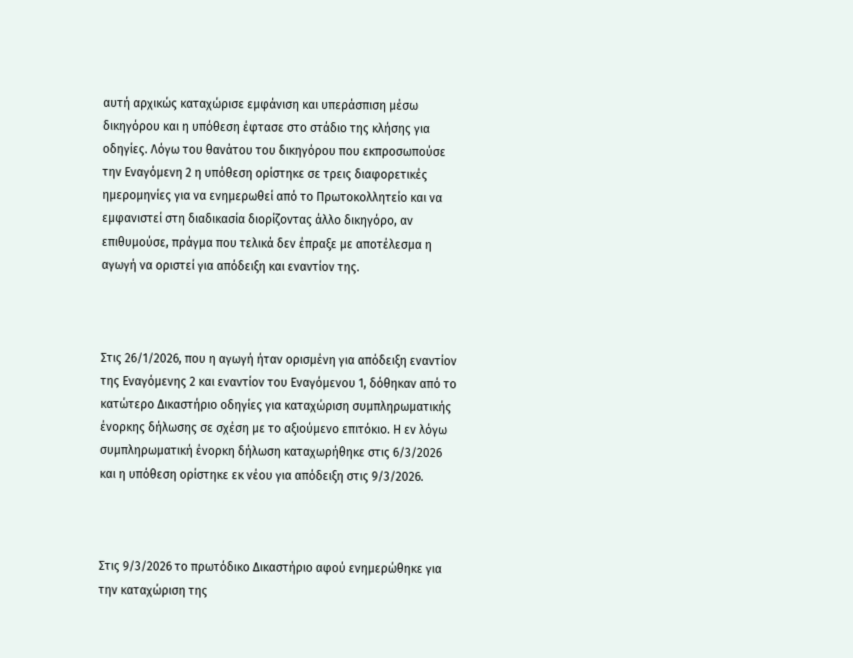αυτή αρχικώς καταχώρισε εμφάνιση και υπεράσπιση μέσω δικηγόρου και η υπόθεση έφτασε στο στάδιο της κλήσης για οδηγίες. Λόγω του θανάτου του δικηγόρου που εκπροσωπούσε την Εναγόμενη 2 η υπόθεση ορίστηκε σε τρεις διαφορετικές ημερομηνίες για να ενημερωθεί από το Πρωτοκολλητείο και να εμφανιστεί στη διαδικασία διορίζοντας άλλο δικηγόρο, αν επιθυμούσε, πράγμα που τελικά δεν έπραξε με αποτέλεσμα η αγωγή να οριστεί για απόδειξη και εναντίον της.



Στις 26/1/2026, που η αγωγή ήταν ορισμένη για απόδειξη εναντίον της Εναγόμενης 2 και εναντίον του Εναγόμενου 1, δόθηκαν από το κατώτερο Δικαστήριο οδηγίες για καταχώριση συμπληρωματικής ένορκης δήλωσης σε σχέση με το αξιούμενο επιτόκιο. Η εν λόγω συμπληρωματική ένορκη δήλωση καταχωρήθηκε στις 6/3/2026 και η υπόθεση ορίστηκε εκ νέου για απόδειξη στις 9/3/2026.



Στις 9/3/2026 το πρωτόδικο Δικαστήριο αφού ενημερώθηκε για την καταχώριση της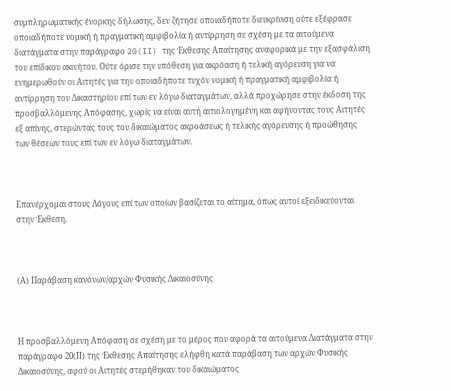συμπληρωματικής ένορκης δήλωσης, δεν ζήτησε οποιαδήποτε διευκρίνιση ούτε εξέφρασε οποιαδήποτε νομική ή πραγματική αμφιβολία ή αντίρρηση σε σχέση με τα αιτούμενα διατάγματα στην παράγραφο 20(II) της Έκθεσης Απαίτησης αναφορικά με την εξασφάλιση του επίδικου ακινήτου. Ούτε όρισε την υπόθεση για ακρόαση ή τελική αγόρευση για να ενημερωθούν οι Αιτητές για την οποιαδήποτε τυχόν νομική ή πραγματική αμφιβολία ή αντίρρηση του Δικαστηρίου επί των εν λόγω διαταγμάτων, αλλά προχώρησε στην έκδοση της προσβαλλόμενης Απόφασης, χωρίς να είναι αυτή αιτιολογημένη και αφήνοντας τους Αιτητές εξ απίνης, στερώντας τους του δικαιώματος ακροάσεως ή τελικής αγόρευσης ή προώθησης των θέσεων τους επί των εν λόγω διαταγμάτων.



Επανέρχομαι στους Λόγους επί των οποίων βασίζεται το αίτημα, όπως αυτοί εξειδικεύονται στην Έκθεση.



(Α) Παράβαση κανόνων/αρχών Φυσικής Δικαιοσύνης



Η προσβαλλόμενη Απόφαση σε σχέση με το μέρος που αφορά τα αιτούμενα Διατάγματα στην παράγραφο 20(ΙΙ) της Έκθεσης Απαίτησης ελήφθη κατά παράβαση των αρχών Φυσικής Δικαιοσύνης, αφού οι Αιτητές στερήθηκαν του δικαιώματος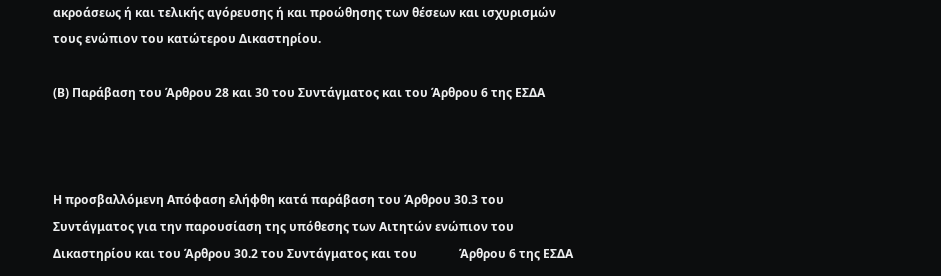ακροάσεως ή και τελικής αγόρευσης ή και προώθησης των θέσεων και ισχυρισμών τους ενώπιον του κατώτερου Δικαστηρίου.

(Β) Παράβαση του Άρθρου 28 και 30 του Συντάγματος και του Άρθρου 6 της ΕΣΔΑ



Η προσβαλλόμενη Απόφαση ελήφθη κατά παράβαση του Άρθρου 30.3 του Συντάγματος για την παρουσίαση της υπόθεσης των Αιτητών ενώπιον του Δικαστηρίου και του Άρθρου 30.2 του Συντάγματος και του              Άρθρου 6 της ΕΣΔΑ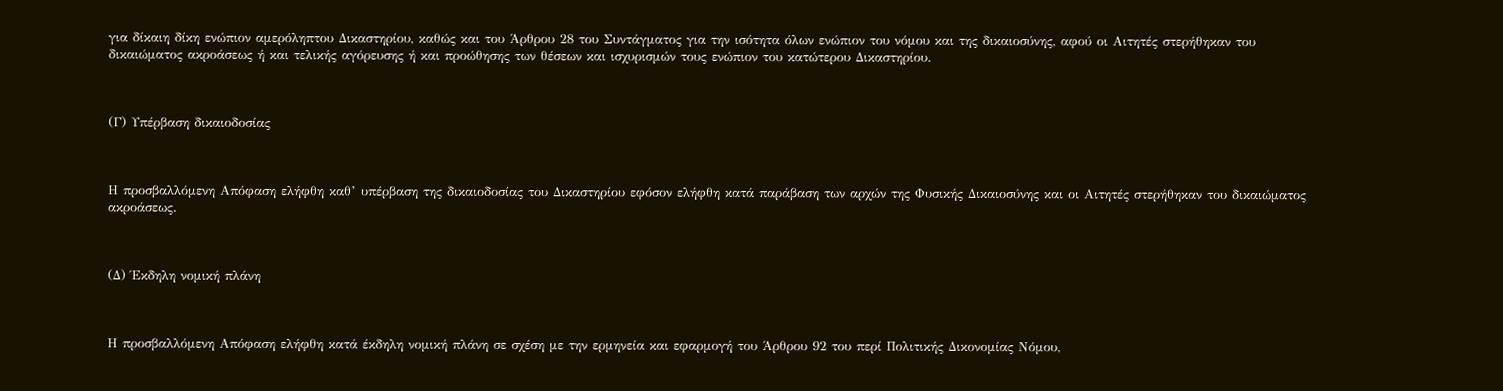για δίκαιη δίκη ενώπιον αμερόληπτου Δικαστηρίου, καθώς και του Άρθρου 28 του Συντάγματος για την ισότητα όλων ενώπιον του νόμου και της δικαιοσύνης, αφού οι Αιτητές στερήθηκαν του δικαιώματος ακροάσεως ή και τελικής αγόρευσης ή και προώθησης των θέσεων και ισχυρισμών τους ενώπιον του κατώτερου Δικαστηρίου.



(Γ) Υπέρβαση δικαιοδοσίας



Η προσβαλλόμενη Απόφαση ελήφθη καθ’ υπέρβαση της δικαιοδοσίας του Δικαστηρίου εφόσον ελήφθη κατά παράβαση των αρχών της Φυσικής Δικαιοσύνης και οι Αιτητές στερήθηκαν του δικαιώματος ακροάσεως.



(Δ) Έκδηλη νομική πλάνη



Η προσβαλλόμενη Απόφαση ελήφθη κατά έκδηλη νομική πλάνη σε σχέση με την ερμηνεία και εφαρμογή του Άρθρου 92 του περί Πολιτικής Δικονομίας Νόμου,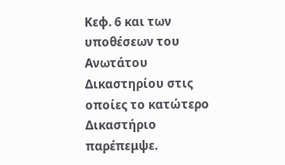Κεφ. 6 και των υποθέσεων του Ανωτάτου Δικαστηρίου στις οποίες το κατώτερο Δικαστήριο παρέπεμψε.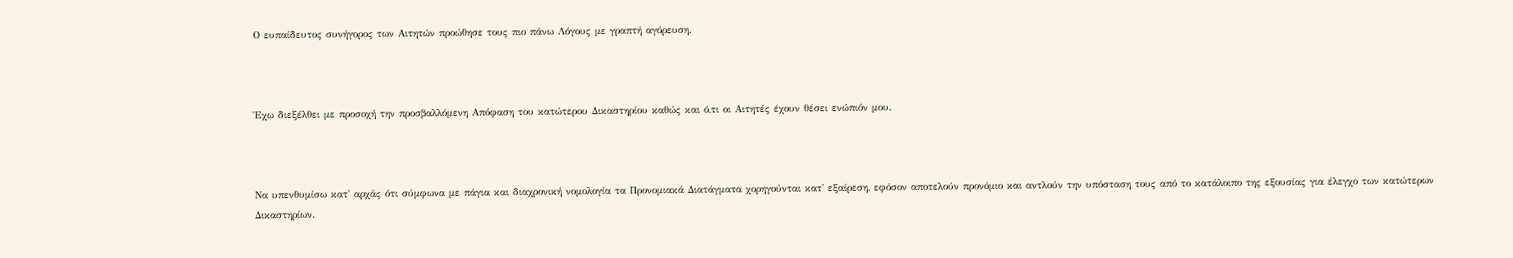Ο ευπαίδευτος συνήγορος των Αιτητών προώθησε τους πιο πάνω Λόγους με γραπτή αγόρευση.



Έχω διεξέλθει με προσοχή την προσβαλλόμενη Απόφαση του κατώτερου Δικαστηρίου καθώς και ό,τι οι Αιτητές έχουν θέσει ενώπιόν μου.



Να υπενθυμίσω κατ' αρχάς ότι σύμφωνα με πάγια και διαχρονική νομολογία τα Προνομιακά Διατάγματα χορηγούνται κατ' εξαίρεση, εφόσον αποτελούν προνόμιο και αντλούν την υπόσταση τους από το κατάλοιπο της εξουσίας για έλεγχο των κατώτερων Δικαστηρίων.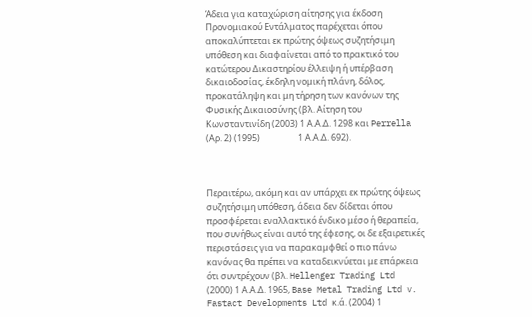Άδεια για καταχώριση αίτησης για έκδοση Προνομιακού Εντάλματος παρέχεται όπου αποκαλύπτεται εκ πρώτης όψεως συζητήσιμη υπόθεση και διαφαίνεται από το πρακτικό του κατώτερου Δικαστηρίου έλλειψη ή υπέρβαση δικαιοδοσίας, έκδηλη νομική πλάνη, δόλος, προκατάληψη και μη τήρηση των κανόνων της Φυσικής Δικαιοσύνης (βλ. Αίτηση του Κωνσταντινίδη (2003) 1 Α.Α.Δ. 1298 και Perrella (Αρ. 2) (1995)                   1 Α.Α.Δ. 692).



Περαιτέρω, ακόμη και αν υπάρχει εκ πρώτης όψεως συζητήσιμη υπόθεση, άδεια δεν δίδεται όπου προσφέρεται εναλλακτικό ένδικο μέσο ή θεραπεία, που συνήθως είναι αυτό της έφεσης, οι δε εξαιρετικές περιστάσεις για να παρακαμφθεί ο πιο πάνω κανόνας θα πρέπει να καταδεικνύεται με επάρκεια ότι συντρέχουν (βλ. Hellenger Trading Ltd (2000) 1 Α.Α.Δ. 1965, Base Metal Trading Ltd v. Fastact Developments Ltd κ.ά. (2004) 1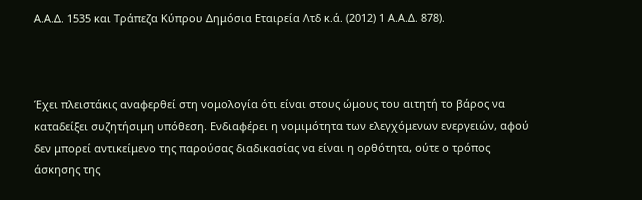Α.Α.Δ. 1535 και Τράπεζα Κύπρου Δημόσια Εταιρεία Λτδ κ.ά. (2012) 1 Α.Α.Δ. 878).



Έχει πλειστάκις αναφερθεί στη νομολογία ότι είναι στους ώμους του αιτητή το βάρος να καταδείξει συζητήσιμη υπόθεση. Ενδιαφέρει η νομιμότητα των ελεγχόμενων ενεργειών, αφού δεν μπορεί αντικείμενο της παρούσας διαδικασίας να είναι η ορθότητα, ούτε ο τρόπος άσκησης της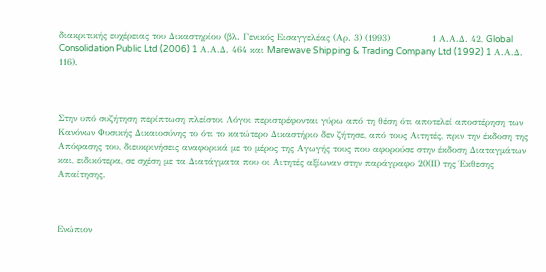διακριτικής ευχέρειας του Δικαστηρίου (βλ. Γενικός Εισαγγελέας (Αρ. 3) (1993)              1 Α.Α.Δ. 42, Global Consolidation Public Ltd (2006) 1 Α.Α.Δ. 464 και Marewave Shipping & Trading Company Ltd (1992) 1 Α.Α.Δ. 116).



Στην υπό συζήτηση περίπτωση πλείστοι Λόγοι περιστρέφονται γύρω από τη θέση ότι αποτελεί αποστέρηση των Κανόνων Φυσικής Δικαιοσύνης το ότι το κατώτερο Δικαστήριο δεν ζήτησε, από τους Αιτητές, πριν την έκδοση της Απόφασης του, διευκρινήσεις αναφορικά με το μέρος της Αγωγής τους που αφορούσε στην έκδοση Διαταγμάτων και, ειδικότερα, σε σχέση με τα Διατάγματα που οι Αιτητές αξίωναν στην παράγραφο 20(ΙΙ) της Έκθεσης Απαίτησης.



Ενώπιον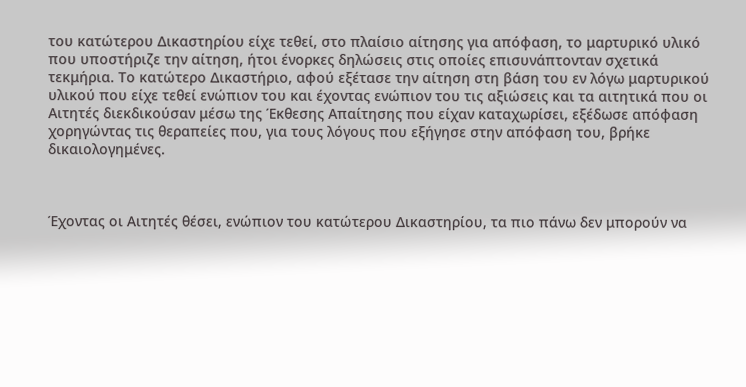του κατώτερου Δικαστηρίου είχε τεθεί, στο πλαίσιο αίτησης για απόφαση, το μαρτυρικό υλικό που υποστήριζε την αίτηση, ήτοι ένορκες δηλώσεις στις οποίες επισυνάπτονταν σχετικά τεκμήρια. Το κατώτερο Δικαστήριο, αφού εξέτασε την αίτηση στη βάση του εν λόγω μαρτυρικού υλικού που είχε τεθεί ενώπιον του και έχοντας ενώπιον του τις αξιώσεις και τα αιτητικά που οι Αιτητές διεκδικούσαν μέσω της Έκθεσης Απαίτησης που είχαν καταχωρίσει, εξέδωσε απόφαση χορηγώντας τις θεραπείες που, για τους λόγους που εξήγησε στην απόφαση του, βρήκε δικαιολογημένες.



Έχοντας οι Αιτητές θέσει, ενώπιον του κατώτερου Δικαστηρίου, τα πιο πάνω δεν μπορούν να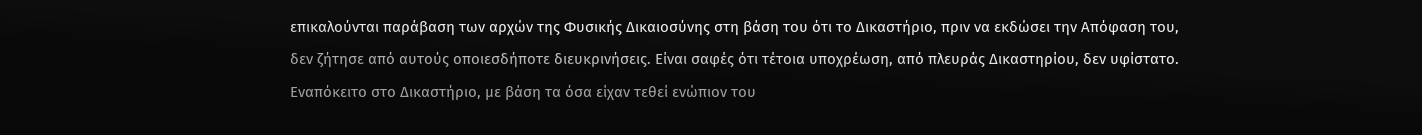επικαλούνται παράβαση των αρχών της Φυσικής Δικαιοσύνης στη βάση του ότι το Δικαστήριο, πριν να εκδώσει την Απόφαση του, δεν ζήτησε από αυτούς οποιεσδήποτε διευκρινήσεις. Είναι σαφές ότι τέτοια υποχρέωση, από πλευράς Δικαστηρίου, δεν υφίστατο. Εναπόκειτο στο Δικαστήριο, με βάση τα όσα είχαν τεθεί ενώπιον του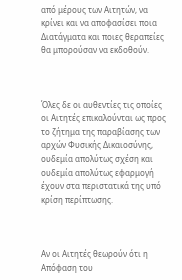από μέρους των Αιτητών, να κρίνει και να αποφασίσει ποια Διατάγματα και ποιες θεραπείες θα μπορούσαν να εκδοθούν.



Όλες δε οι αυθεντίες τις οποίες οι Αιτητές επικαλούνται ως προς το ζήτημα της παραβίασης των αρχών Φυσικής Δικαιοσύνης, ουδεμία απολύτως σχέση και ουδεμία απολύτως εφαρμογή έχουν στα περιστατικά της υπό κρίση περίπτωσης.



Αν οι Αιτητές θεωρούν ότι η Απόφαση του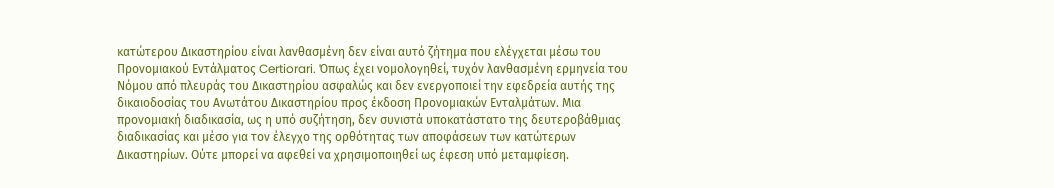κατώτερου Δικαστηρίου είναι λανθασμένη δεν είναι αυτό ζήτημα που ελέγχεται μέσω του Προνομιακού Εντάλματος Certiorari. Όπως έχει νομολογηθεί, τυχόν λανθασμένη ερμηνεία του Νόμου από πλευράς του Δικαστηρίου ασφαλώς και δεν ενεργοποιεί την εφεδρεία αυτής της δικαιοδοσίας του Ανωτάτου Δικαστηρίου προς έκδοση Προνομιακών Ενταλμάτων. Μια προνομιακή διαδικασία, ως η υπό συζήτηση, δεν συνιστά υποκατάστατο της δευτεροβάθμιας διαδικασίας και μέσο για τον έλεγχο της ορθότητας των αποφάσεων των κατώτερων Δικαστηρίων. Ούτε μπορεί να αφεθεί να χρησιμοποιηθεί ως έφεση υπό μεταμφίεση.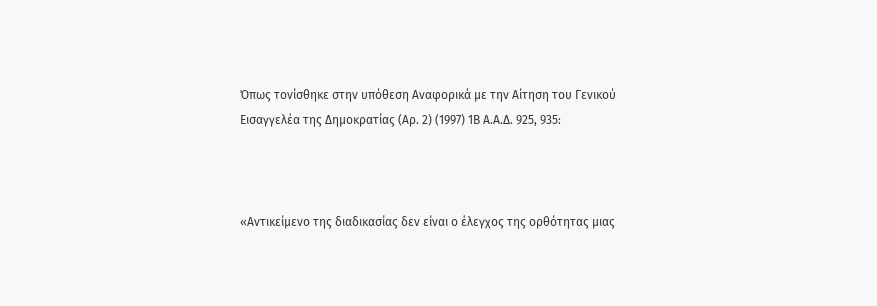Όπως τονίσθηκε στην υπόθεση Αναφορικά με την Αίτηση του Γενικού Εισαγγελέα της Δημοκρατίας (Αρ. 2) (1997) 1Β Α.Α.Δ. 925, 935:



«Αντικείμενο της διαδικασίας δεν είναι ο έλεγχος της ορθότητας μιας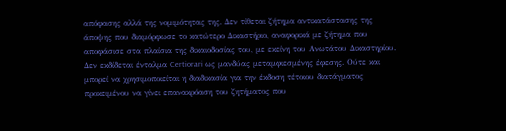απόφασης αλλά της νομιμότητας της. Δεν τίθεται ζήτημα αντικατάστασης της άποψης που διαμόρφωσε το κατώτερο Δικαστήριο, αναφορικά με ζήτημα που αποφάσισε στα πλαίσια της δικαιοδοσίας του, με εκείνη του Ανωτάτου Δικαστηρίου. Δεν εκδίδεται ένταλμα Certiorari ως μανδύας μεταμφιεσμένης έφεσης. Ούτε και μπορεί να χρησιμοποιείται η διαδικασία για την έκδοση τέτοιου διατάγματος προκειμένου να γίνει επανακρόαση του ζητήματος που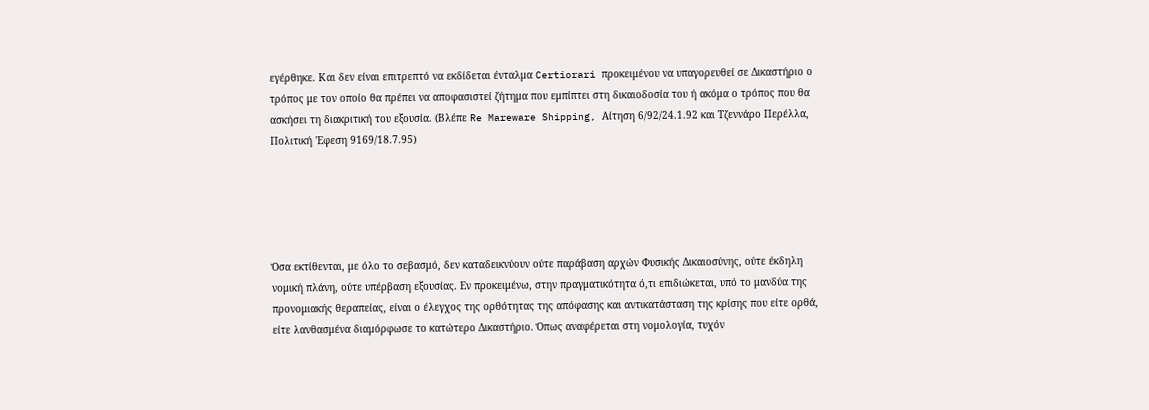εγέρθηκε. Και δεν είναι επιτρεπτό να εκδίδεται ένταλμα Certiorari προκειμένου να υπαγορευθεί σε Δικαστήριο ο τρόπος με τον οποίο θα πρέπει να αποφασιστεί ζήτημα που εμπίπτει στη δικαιοδοσία του ή ακόμα ο τρόπος που θα ασκήσει τη διακριτική του εξουσία. (Βλέπε Re Mareware Shipping, Αίτηση 6/92/24.1.92 και Τζεννάρο Περέλλα, Πολιτική 'Εφεση 9169/18.7.95)





Όσα εκτίθενται, με όλο το σεβασμό, δεν καταδεικνύουν ούτε παράβαση αρχών Φυσικής Δικαιοσύνης, ούτε έκδηλη νομική πλάνη, ούτε υπέρβαση εξουσίας. Εν προκειμένω, στην πραγματικότητα ό,τι επιδιώκεται, υπό το μανδύα της προνομιακής θεραπείας, είναι ο έλεγχος της ορθότητας της απόφασης και αντικατάσταση της κρίσης που είτε ορθά, είτε λανθασμένα διαμόρφωσε το κατώτερο Δικαστήριο. Όπως αναφέρεται στη νομολογία, τυχόν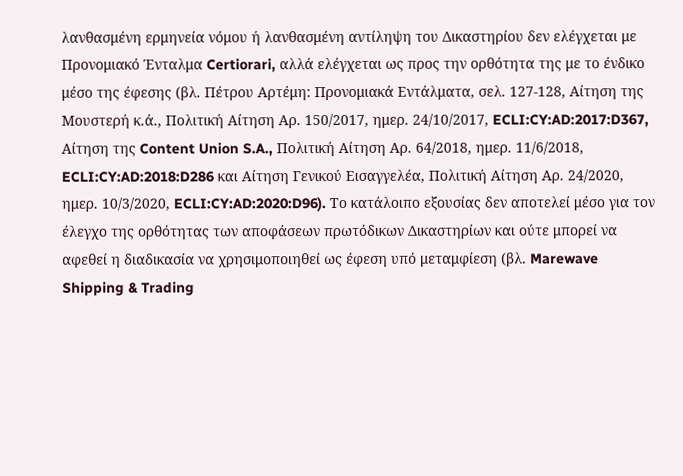λανθασμένη ερμηνεία νόμου ή λανθασμένη αντίληψη του Δικαστηρίου δεν ελέγχεται με Προνομιακό Ένταλμα Certiorari, αλλά ελέγχεται ως προς την ορθότητα της με το ένδικο μέσο της έφεσης (βλ. Πέτρου Αρτέμη: Προνομιακά Εντάλματα, σελ. 127-128, Αίτηση της Μουστερή κ.ά., Πολιτική Αίτηση Αρ. 150/2017, ημερ. 24/10/2017, ECLI:CY:AD:2017:D367, Αίτηση της Content Union S.A., Πολιτική Αίτηση Αρ. 64/2018, ημερ. 11/6/2018, ECLI:CY:AD:2018:D286 και Αίτηση Γενικού Εισαγγελέα, Πολιτική Αίτηση Αρ. 24/2020, ημερ. 10/3/2020, ECLI:CY:AD:2020:D96). Το κατάλοιπο εξουσίας δεν αποτελεί μέσο για τον έλεγχο της ορθότητας των αποφάσεων πρωτόδικων Δικαστηρίων και ούτε μπορεί να αφεθεί η διαδικασία να χρησιμοποιηθεί ως έφεση υπό μεταμφίεση (βλ. Marewave Shipping & Trading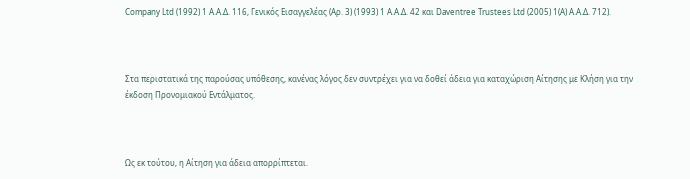Company Ltd (1992) 1 Α.Α.Δ. 116, Γενικός Εισαγγελέας (Αρ. 3) (1993) 1 Α.Α.Δ. 42 και Daventree Trustees Ltd (2005) 1(A) Α.Α.Δ. 712).



Στα περιστατικά της παρούσας υπόθεσης, κανένας λόγος δεν συντρέχει για να δοθεί άδεια για καταχώριση Αίτησης με Κλήση για την έκδοση Προνομιακού Εντάλματος.



Ως εκ τούτου, η Αίτηση για άδεια απορρίπτεται.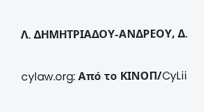Λ. ΔΗΜΗΤΡΙΑΔΟΥ-ΑΝΔΡΕΟΥ, Δ.


cylaw.org: Από το ΚΙΝOΠ/CyLii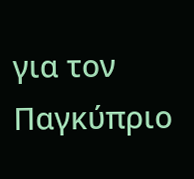για τον Παγκύπριο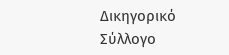Δικηγορικό Σύλλογο